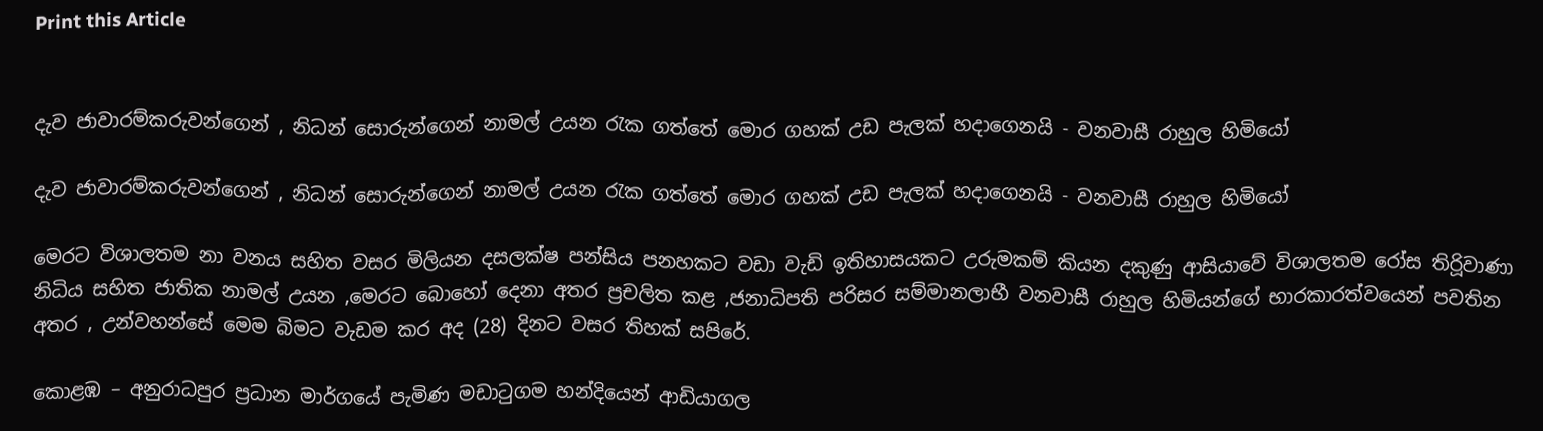Print this Article


දැව ජාවාරම්කරුවන්ගෙන් , නිධන් සොරුන්ගෙන් නාමල් උයන රැක ගත්තේ මොර ගහක් උඩ පැලක් හදාගෙනයි - වනවාසී රාහුල හිමියෝ

දැව ජාවාරම්කරුවන්ගෙන් , නිධන් සොරුන්ගෙන් නාමල් උයන රැක ගත්තේ මොර ගහක් උඩ පැලක් හදාගෙනයි - වනවාසී රාහුල හිමියෝ

මෙරට විශාලතම නා වනය සහිත වසර මිලියන දසලක්ෂ පන්සිය පනහකට වඩා වැඩි ඉතිහාසයකට උරුමකම් කියන දකුණු ආසියාවේ විශාලතම රෝස තිරිූවාණා නිධිය සහිත ජාතික නාමල් උයන ,මෙරට බොහෝ දෙනා අතර ප්‍රචලිත කළ ,ජනාධිපති පරිසර සම්මානලාභී වනවාසී රාහුල හිමියන්ගේ භාරකාරත්වයෙන් පවතින අතර , උන්වහන්සේ මෙම බිමට වැඩම කර අද (28) දිනට වසර තිහක් සපිරේ.

කොළඹ – අනුරාධපුර ප්‍රධාන මාර්ගයේ පැමිණ මඩාටුගම හන්දියෙන් ආඩියාගල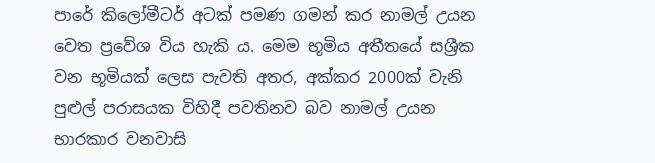පාරේ කිලෝමීටර් අටක් පමණ ගමන් කර නාමල් උයන වෙත ප්‍රවේශ විය හැකි ය. මෙම භූමිය අතීතයේ සශ්‍රීක වන භූමියක් ලෙස පැවති අතර, අක්කර 2000ක් වැනි පුළුල් පරාසයක විහිදී පවතිනව බව නාමල් උයන භාරකාර වනවාසි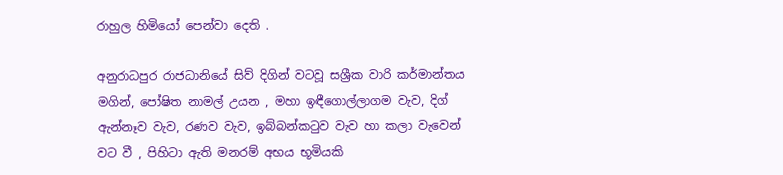රාහුල හිමියෝ පෙන්වා දෙති .

අනුරාධපුර රාජධානියේ සිව් දිගින් වටවූ සශ්‍රීක වාරි කර්මාන්තය මගින්, පෝෂිත නාමල් උයන , මහා ඉඳීගොල්ලාගම වැව, දිග් ඇන්නෑව වැව, රණව වැව, ඉබ්බන්කටුව වැව හා කලා වැවෙන් වට වී , පිහිටා ඇති මනරම් අභය භූමියකි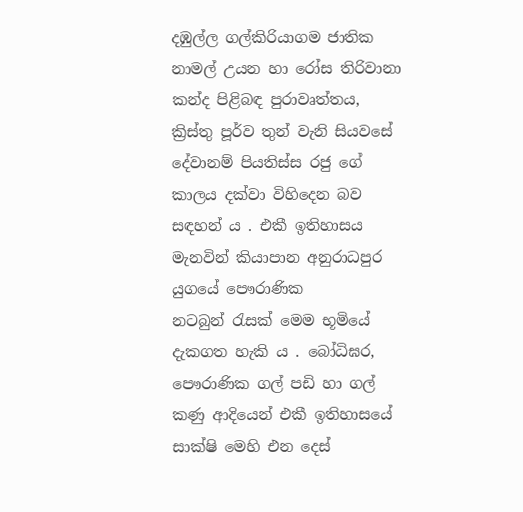දඹුල්ල ගල්කිරියාගම ජාතික නාමල් උයන හා රෝස තිරිවානා කන්ද පිළිබඳ පුරාවෘත්තය, ක්‍රිස්තු පූර්ව තුන් වැනි සියවසේ දේවානම් පියතිස්ස රජු ගේ කාලය දක්වා විහිදෙන බව සඳහන් ය . එකී ඉතිහාසය මැනවින් කියාපාන අනුරාධපුර යුගයේ පෞරාණික නටබුන් ‍රැසක් මෙම භූමියේ දැකගත හැකි ය . බෝධිඝර, පෞරාණික ගල් පඩි හා ගල් කණු ආදියෙන් එකී ඉතිහාසයේ සාක්ෂි මෙහි එන දෙස්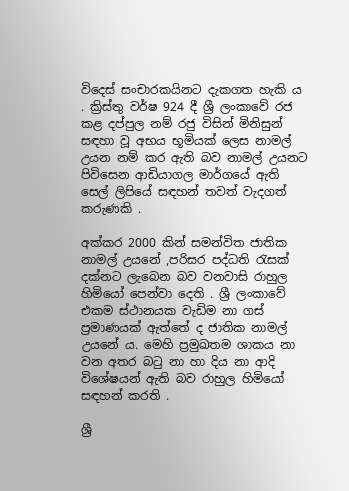විදෙස් සංචාරකයිනට දැකගත හැකි ය . ක්‍රිස්තු වර්ෂ 924 දී ශ්‍රී ලංකාවේ රජ කළ දප්පුල නම් රජු විසින් මිනිසුන් සඳහා වූ අභය භූමියක් ලෙස නාමල් උයන නම් කර ඇති බව නාමල් උයනට පිවිසෙන ආඩියාගල මාර්ගයේ ඇති සෙල් ලිපියේ සඳහන් තවත් වැදගත් කරුණකි .

අක්කර 2000 කින් සමන්විත ජාතික නාමල් උයනේ ,පරිසර පද්ධති රැසක් දක්නට ලැබෙන බව වනවාසි රාහුල හිමියෝ පෙන්වා දෙති . ශ්‍රී ලංකාවේ එකම ස්ථානයක වැඩිම නා ගස් ප්‍රමාණයක් ඇත්තේ ද ජාතික නාමල් උයනේ ය. මෙහි ප්‍රමුඛතම ශාකය නා වන අතර බටු නා හා දිය නා ආදි විශේෂයන් ඇති බව රාහුල හිමියෝ සඳහන් කරති .

ශ්‍රී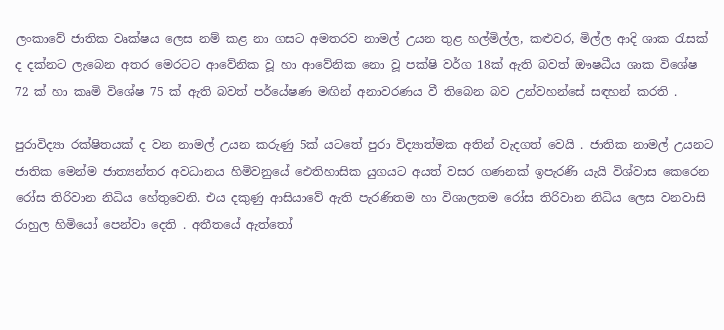ලංකාවේ ජාතික වෘක්ෂය ලෙස නම් කළ නා ගසට අමතරව නාමල් උයන තුළ හල්මිල්ල, කළුවර, මිල්ල ආදි ශාක රැසක් ද දක්නට ලැබෙන අතර මෙරටට ආවේනික වූ හා ආවේනික නො වූ පක්ෂි වර්ග 18ක් ඇති බවත් ඖෂධීය ශාක විශේෂ 72 ක් හා කෘමි විශේෂ 75 ක් ඇති බවත් පර්යේෂණ මඟින් අනාවරණය වී තිබෙන බව උන්වහන්සේ සඳහන් කරති .

පුරාවිද්‍යා රක්ෂිතයක් ද වන නාමල් උයන කරුණු 5ක් යටතේ පුරා විද්‍යාත්මක අතින් වැදගත් වෙයි . ජාතික නාමල් උයනට ජාතික මෙන්ම ජාත්‍යන්තර අවධානය හිමිවනුයේ ඓතිහාසික යුගයට අයත් වසර ගණනක් ඉපැරණි යැයි විශ්වාස කෙරෙන රෝස තිරිවාන නිධිය හේතුවෙනි. එය දකුණු ආසි‍යාවේ ඇති පැරණිතම හා විශාලතම රෝස තිරිවාන නිධිය ලෙස වනවාසි රාහුල හිමියෝ පෙන්වා දෙති . අතීතයේ ඇත්තෝ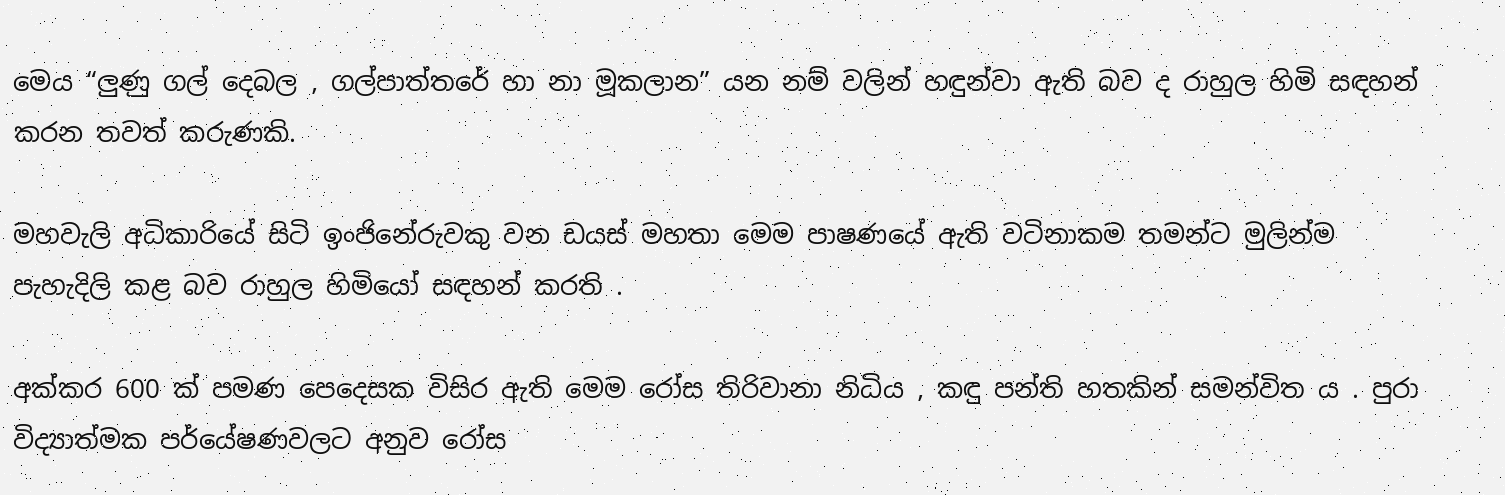මෙය “ලුණු ගල් දෙබල , ගල්පාත්තරේ හා නා මූකලාන” යන නම් වලින් හඳුන්වා ඇති බව ද රාහුල හිමි සඳහන් කරන තවත් කරුණකි.

මහවැලි අධිකාරියේ සිටි ඉංජිනේරුවකු වන ඩයස් මහතා මෙම පාෂණයේ ඇති වටිනාකම තමන්ට මුලින්ම පැහැදිලි කළ බව රාහුල හිමියෝ සඳහන් කරති .

අක්කර 600 ක් පමණ පෙදෙසක විසිර ඇති මෙම රෝස තිරිවානා නිධිය , කඳු පන්ති හතකින් සමන්විත ය . පුරා විද්‍යාත්මක පර්යේෂණවලට අනුව රෝස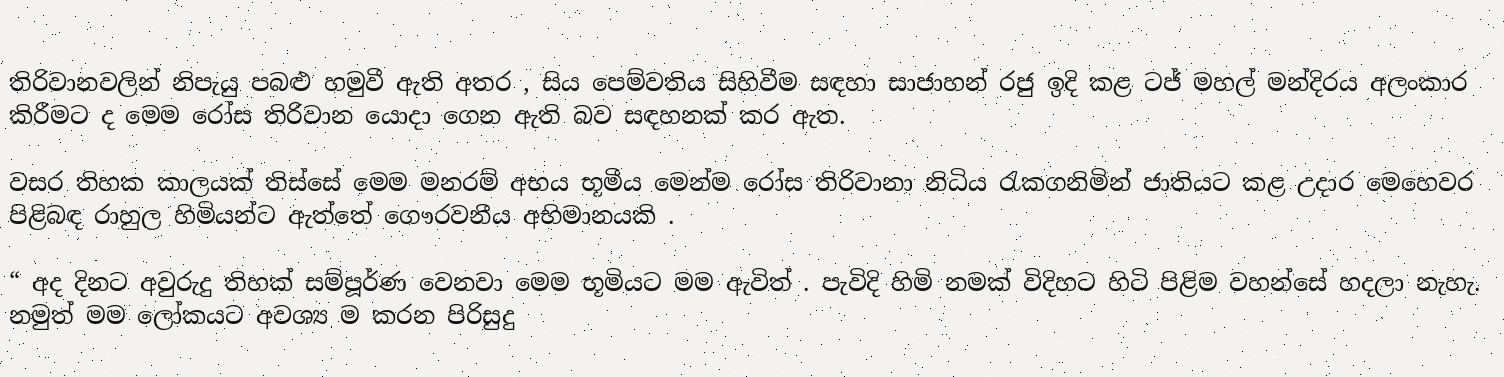තිරිවානවලින් නිපැයු පබළු හමුවී ඇති අතර , සිය පෙම්වතිය සිහිවීම සඳහා සාජාහන් රජු ඉදි කළ ටජ් මහල් මන්දිරය අලංකාර කිරීමට ද මෙම රෝස තිරිවාන යොදා ගෙන ඇති බව සඳහනක් කර ඇත.

වසර තිහක කාලයක් තිස්සේ මෙම මනරම් අභය භූමීය මෙන්ම රෝස තිරිවානා නිධිය රැකගනිමින් ජාතියට කළ උදාර මෙහෙවර පිළිබඳ රාහුල හිමියන්ට ඇත්තේ ගෞරවනීය අභිමානයකි .

“ අද දිනට අවුරුදු තිහක් සම්පූර්ණ වෙනවා මෙම භූමියට මම ඇවිත් . පැවිදි හිමි නමක් විදිහට හිටි පිළිම වහන්සේ හදලා නැහැ. නමුත් මම ලෝකයට අවශ්‍ය ම කරන පිරිසුදු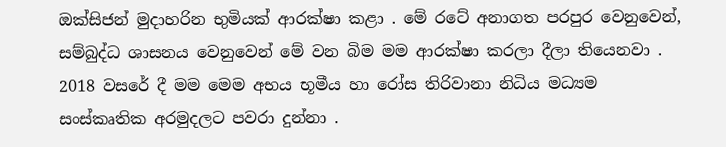ඔක්සිජන් මුදාහරින භුමියක් ආරක්ෂා කළා . මේ රටේ අනාගත පරපුර වෙනුවෙන්, සම්බුද්ධ ශාසනය වෙනුවෙන් මේ වන බිම මම ආරක්ෂා කරලා දීලා තියෙනවා . 2018 වසරේ දී මම මෙම අභය භූමීය හා රෝස තිරිවානා නිධිය මධ්‍යම සංස්කෘතික අරමුදලට පවරා දුන්නා .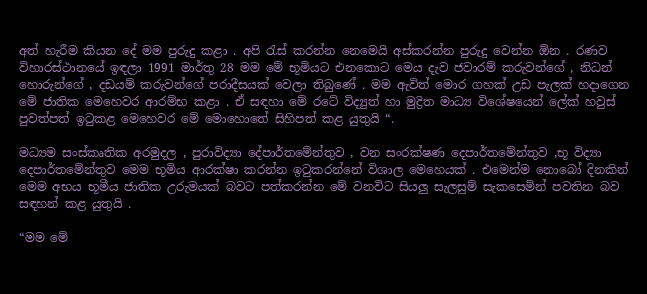අත් හැරීම කියන දේ මම පුරුදු කළා . අපි රැස් කරන්න නෙමෙයි අස්කරන්න පුරුදු වෙන්න ඕන . රණව විහාරස්ථානයේ ඉඳලා 1991 මාර්තු 28 මම මේ භූමියට එනකොට මෙය දැව ජවාරම් කරුවන්ගේ , නිධන් හොරුන්ගේ , දඩයම් කරුවන්ගේ පරාදීසයක් වෙලා තිබුණේ . මම ඇවිත් මොර ගහක් උඩ පැලක් හදාගෙන මේ ජාතික මෙහෙවර ආරම්භ කළා . ඒ සඳහා මේ රටේ විද්‍යුත් හා මුද්‍රිත මාධ්‍ය විශේෂයෙන් ලේක් හවුස් පුවත්පත් ඉටුකළ මෙහෙවර මේ මොහොතේ සිහිපත් කළ යුතුයි “.

මධ්‍යම සංස්කෘතික අරමුදල , පුරාවිද්‍යා දේපාර්තමේන්තුව , වන සංරක්ෂණ දෙපාර්තමේන්තුව ,භූ විද්‍යා දෙපාර්තමේන්තුව මෙම භූමිය ආරක්ෂා කරන්න ඉටුකරන්නේ විශාල මෙහෙයක් . එමෙන්ම නොබෝ දිනකින් මෙම අභය භූමීය ජාතික උරුමයක් බවට පත්කරන්න මේ වනවිට සියලු සැලසුම් සැකසෙමින් පවතින බව සඳහන් කළ යුතුයි .

“මම මේ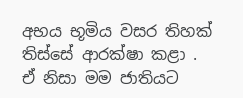අභය භූමිය වසර තිහක් තිස්සේ ආරක්ෂා කළා . ඒ නිසා මම ජාතියට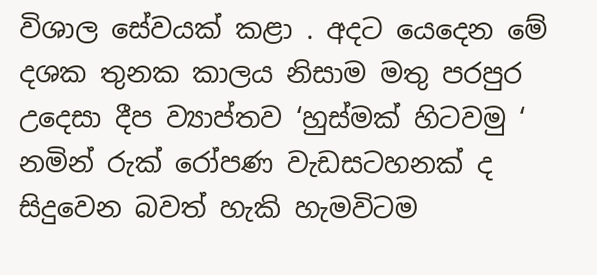විශාල සේවයක් කළා . අදට යෙදෙන මේ දශක තුනක කාලය නිසාම මතු පරපුර උදෙසා දීප ව්‍යාප්තව ‘හුස්මක් හිටවමු ‘ නමින් රුක් රෝපණ වැඩසටහනක් ද සිදුවෙන බවත් හැකි හැමවිටම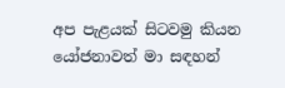අප පැළයක් සිටවමු කියන යෝජනාවත් මා සඳහන්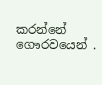කරන්නේ ගෞරවයෙන් .